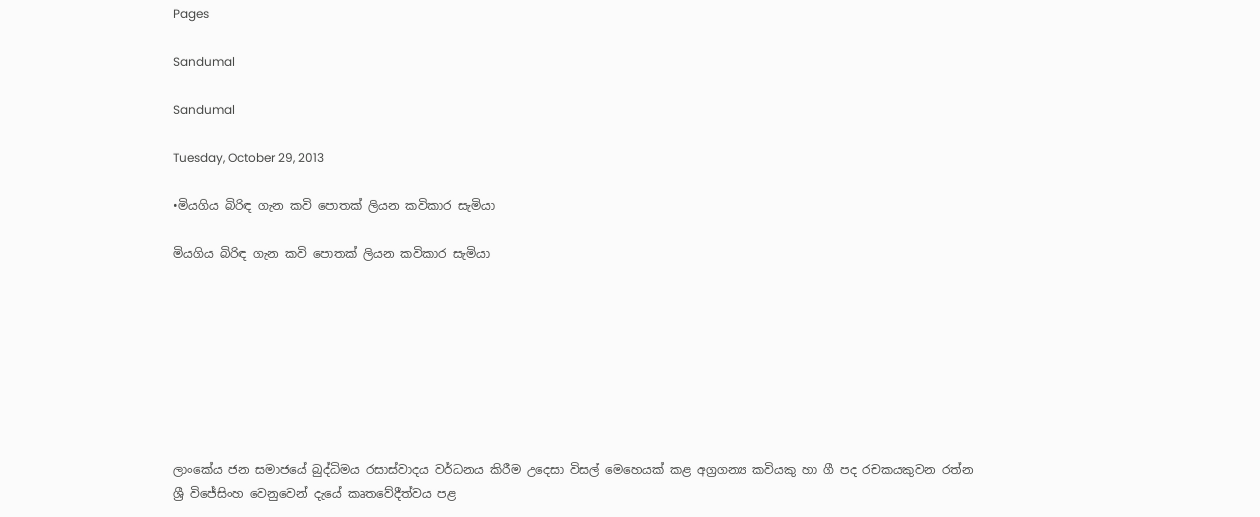Pages

Sandumal

Sandumal

Tuesday, October 29, 2013

•මියගිය බිරිඳ ගැන කවි පොතක් ලියන කවිකාර සැමියා

මියගිය බිරිඳ ගැන කවි පොතක් ලියන කවිකාර සැමියා








ලාංකේය ජන සමාජයේ බුද්ධිමය රසාස්වාදය වර්ධනය කිරීම උදෙසා විසල් මෙහෙයක් කළ අග්‍රගන්‍ය කවියකු හා ගී පද රචකයකුවන රත්න ශ්‍රී විජේසිංහ වෙනුවෙන් දැයේ කෘතවේදීත්වය පළ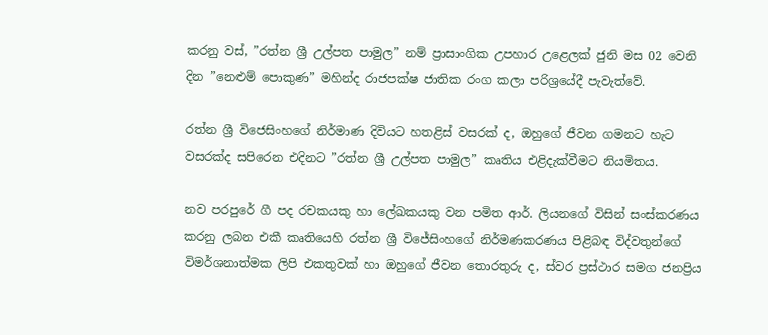කරනු වස්, ”රත්න ශ්‍රී උල්පත පාමුල” නම් ප්‍රාසාංගික උපහාර උළෙලක් ජුනි මස 02 වෙනි දින ”නෙළුම් පොකුණ” මහින්ද රාජපක්ෂ ජාතික රංග කලා පරිශ්‍රයේදී පැවැත්වේ.

රත්න ශ්‍රී විජෙසිංහගේ නිර්මාණ දිවියට හතළිස් වසරක් ද, ඔහුගේ ජීවන ගමනට හැට වසරක්ද සපිරෙන එදිනට ”රත්න ශ්‍රී උල්පත පාමුල” කෘතිය එළිදැක්වීමට නියමිතය.

නව පරපුරේ ගී පද රචකයකු හා ලේඛකයකු වන පමිත ආර්. ලියනගේ විසින් සංස්කරණය කරනු ලබන එකී කෘතියෙහි රත්න ශ්‍රී විජේසිංහගේ නිර්මණකරණය පිළිබඳ විද්වතුන්ගේ විමර්ශනාත්මක ලිපි එකතුවක් හා ඔහුගේ ජීවන තොරතුරු ද, ස්වර ප්‍රස්ථාර සමග ජනප්‍රිය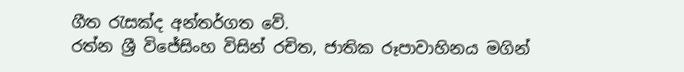ගීත රැසක්ද අන්තර්ගත වේ.
රත්න ශ්‍රී විජේසිංහ විසින් රචිත, ජාතික රූපාවාහිනය මගින්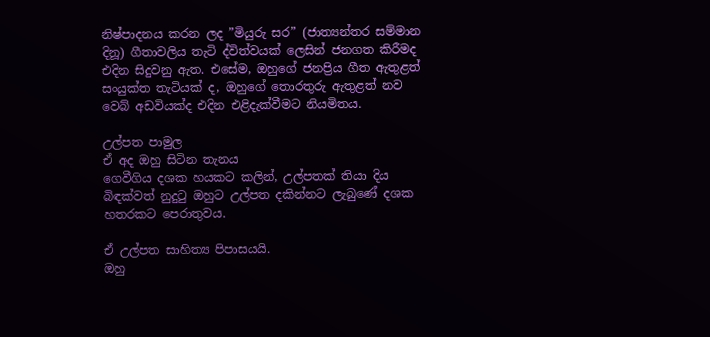නිෂ්පාදනය කරන ලද ”මියුරු සර” (ජාත්‍යන්තර සම්මාන දිනූ) ගීතාවලිය තැටි ද්විත්වයක් ලෙසින් ජනගත කිරීමද එදින සිදුවනු ඇත. එසේම, ඔහුගේ ජනප්‍රිය ගීත ඇතුළත් සංයුක්ත තැටියක් ද, ඔහුගේ තොරතුරු ඇතුළත් නව වෙබ් අඩවියක්ද එදින එළිදැක්වීමට නියමිතය.

උල්පත පාමුල
ඒ අද ඔහු සිටින තැනය
ගෙවීගිය දශක හයකට කලින්, උල්පතක් තියා දිය බිඳක්වත් නුදුටු ඔහුට උල්පත දකින්නට ලැබුණේ දශක හතරකට පෙරාතුවය.

ඒ උල්පත සාහිත්‍ය පිපාසයයි.
ඔහු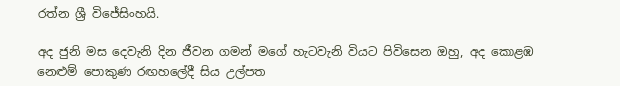රත්න ශ්‍රී විජේසිංහයි.

අද ජුනි මස දෙවැනි දින ජීවන ගමන් මගේ හැටවැනි වියට පිවිසෙන ඔහු, අද කොළඹ නෙළුම් පොකුණ රඟහලේදී සිය උල්පත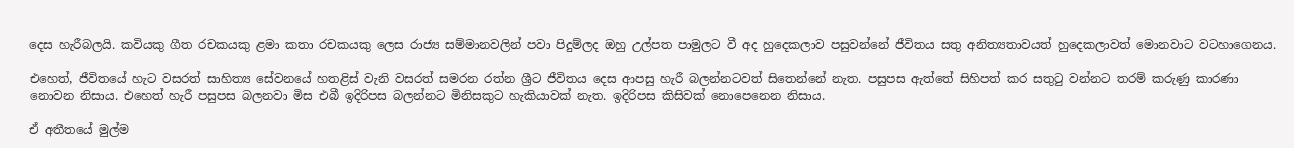දෙස හැරීබලයි. කවියකු ගීත රචකයකු ළමා කතා රචකයකු ලෙස රාජ්‍ය සම්මානවලින් පවා පිදුම්ලද ඔහු උල්පත පාමුලට වී අද හුදෙකලාව පසුවන්නේ ජීවිතය සතු අනිත්‍යතාවයත් හුදෙකලාවත් මොනවාට වටහාගෙනය.

එහෙත්, ජීවිතයේ හැට වසරත් සාහිත්‍ය සේවනයේ හතළිස් වැනි වසරත් සමරන රත්න ශ්‍රීට ජීවිතය දෙස ආපසු හැරී බලන්නටවත් සිතෙන්නේ නැත. පසුපස ඇත්තේ සිහිපත් කර සතුටු වන්නට තරම් කරුණු කාරණා නොවන නිසාය. එහෙත් හැරී පසුපස බලනවා මිස එබී ඉදිරිපස බලන්නට මිනිසකුට හැකියාවක් නැත. ඉදිරිපස කිසිවක් නොපෙනෙන නිසාය.

ඒ අතීතයේ මුල්ම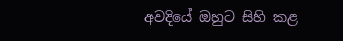අවදියේ ඔහුට සිහි කළ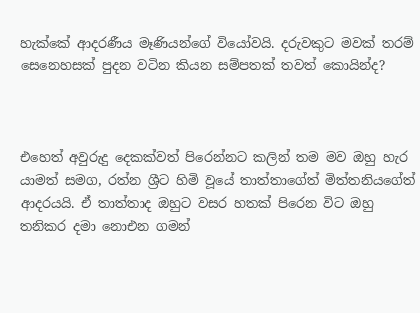හැක්කේ ආදරණීය මෑණියන්ගේ වියෝවයි. දරුවකුට මවක් තරම් සෙනෙහසක් පුදන වටින කියන සම්පතක් තවත් කොයින්ද?



එහෙත් අවුරුදු දෙකක්වත් පිරෙන්නට කලින් තම මව ඔහු හැර යාමත් සමග, රත්න ශ්‍රීට හිමි වූයේ තාත්තාගේත් මිත්තනියගේත් ආදරයයි. ඒ තාත්තාද ඔහුට වසර හතක් පිරෙන විට ඔහු තනිකර දමා නොඑන ගමන්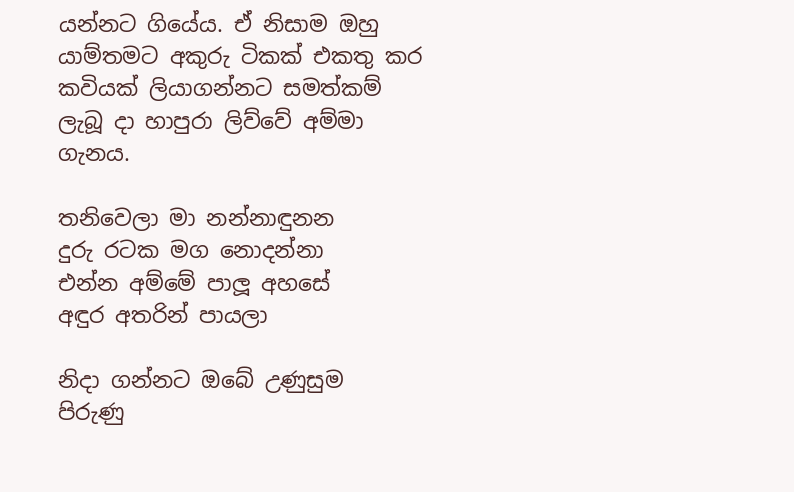යන්නට ගියේය. ඒ නිසාම ඔහු යාම්තමට අකුරු ටිකක් එකතු කර කවියක් ලියාගන්නට සමත්කම් ලැබූ දා හාපුරා ලිව්වේ අම්මා ගැනය.

තනිවෙලා මා නන්නාඳුනන
දුරු රටක මග නොදන්නා
එන්න අම්මේ පාලූ අහසේ
අඳුර අතරින් පායලා

නිදා ගන්නට ඔබේ උණුසුම
පිරුණු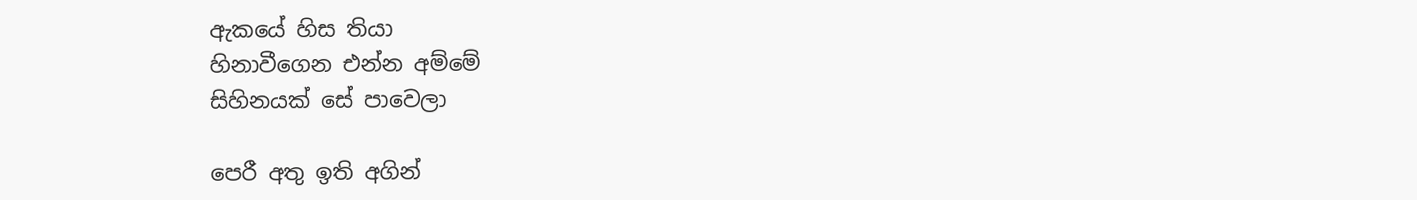ඇකයේ හිස තියා
හිනාවීගෙන එන්න අම්මේ
සිහිනයක් සේ පාවෙලා

පෙරී අතු ඉති අගින්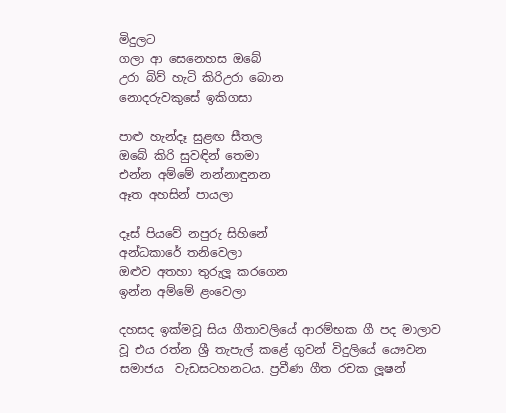මිදුලට
ගලා ආ සෙනෙහස ඔබේ
උරා බිව් හැටි කිරිඋරා බොන
නොදරුවකුසේ ඉකිගසා

පාළු හැන්දෑ සුළඟ සීතල
ඔබේ කිරි සුවඳින් තෙමා
එන්න අම්මේ නන්නාඳුනන
ඈත අහසින් පායලා

දෑස් පියවේ නපුරු සිහිනේ
අන්ධකාරේ තනිවෙලා
ඔළුව අතහා තුරුලූ කරගෙන
ඉන්න අම්මේ ළංවෙලා

දහසද ඉක්මවූ සිය ගීතාවලියේ ආරම්භක ගී පද මාලාව වූ එය රත්න ශ්‍රී තැපැල් කළේ ගුවන් විදුලියේ යෞවන සමාජය  වැඩසටහනටය. ප්‍රවීණ ගීත රචක ලූෂන්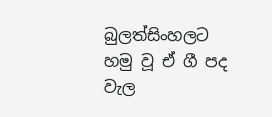බුලත්සිංහලට හමු වූ ඒ ගී පද වැල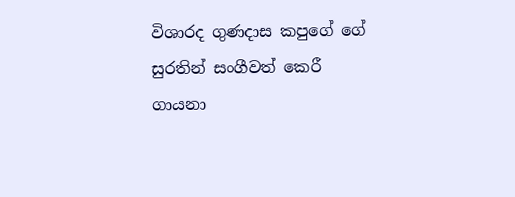විශාරද ගුණදාස කපුගේ ගේ සුරතින් සංගීවත් කෙරී ගායනා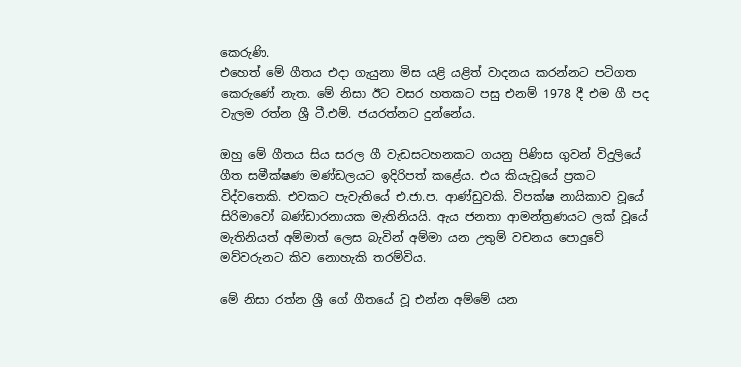කෙරුණි.
එහෙත් මේ ගීතය එදා ගැයුනා මිස යළි යළිත් වාදනය කරන්නට පටිගත කෙරුණේ නැත. මේ නිසා ඊට වසර හතකට පසු එනම් 1978 දී එම ගී පද වැලම රත්න ශ්‍රී ටී.එම්. ජයරත්නට දුන්නේය.

ඔහු මේ ගීතය සිය සරල ගී වැඩසටහනකට ගයනු පිණිස ගුවන් විදුලියේ ගීත සමීක්ෂණ මණ්ඩලයට ඉදිරිපත් කළේය. එය කියැවූයේ ප්‍රකට විද්වතෙකි. එවකට පැවැතියේ එ.ජා.ප. ආණ්ඩුවකි. විපක්ෂ නායිකාව වූයේ සිරිමාවෝ බණ්ඩාරනායක මැතිනියයි. ඇය ජනතා ආමන්ත්‍රණයට ලක් වූයේ මැතිනියත් අම්මාත් ලෙස බැවින් අම්මා යන උතුම් වචනය පොදුවේ මව්වරුනට කිව නොහැකි තරම්විය.

මේ නිසා රත්න ශ්‍රී ගේ ගීතයේ වූ එන්න අම්මේ යන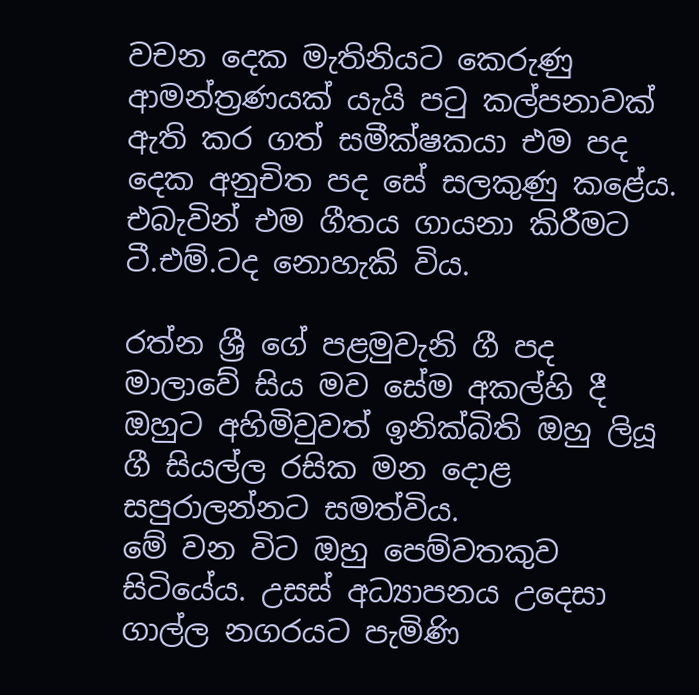වචන දෙක මැතිනියට කෙරුණු ආමන්ත්‍රණයක් යැයි පටු කල්පනාවක් ඇති කර ගත් සමීක්ෂකයා එම පද දෙක අනුචිත පද සේ සලකුණු කළේය. එබැවින් එම ගීතය ගායනා කිරීමට ටී.එම්.ටද නොහැකි විය.

රත්න ශ්‍රී ගේ පළමුවැනි ගී පද මාලාවේ සිය මව සේම අකල්හි දී ඔහුට අහිමිවුවත් ඉනික්බිති ඔහු ලියූ ගී සියල්ල රසික මන දොළ සපුරාලන්නට සමත්විය.
මේ වන විට ඔහු පෙම්වතකුව සිටියේය. උසස් අධ්‍යාපනය උදෙසා ගාල්ල නගරයට පැමිණි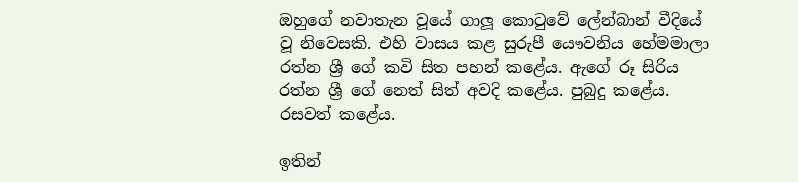ඔහුගේ නවාතැන වූයේ ගාලූ කොටුවේ ලේන්බාන් වීදියේ වූ නිවෙසකි. එහි වාසය කළ සුරුපී යෞවනිය හේමමාලා රත්න ශ්‍රී ගේ කවි සිත පහන් කළේය. ඇගේ රූ සිරිය රත්න ශ්‍රී ගේ නෙත් සිත් අවදි කළේය. පුබුදු කළේය. රසවත් කළේය.

ඉතින්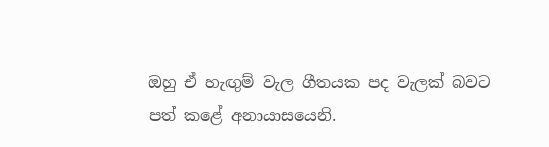ඔහු ඒ හැඟුම් වැල ගීතයක පද වැලක් බවට පත් කළේ අනායාසයෙනි.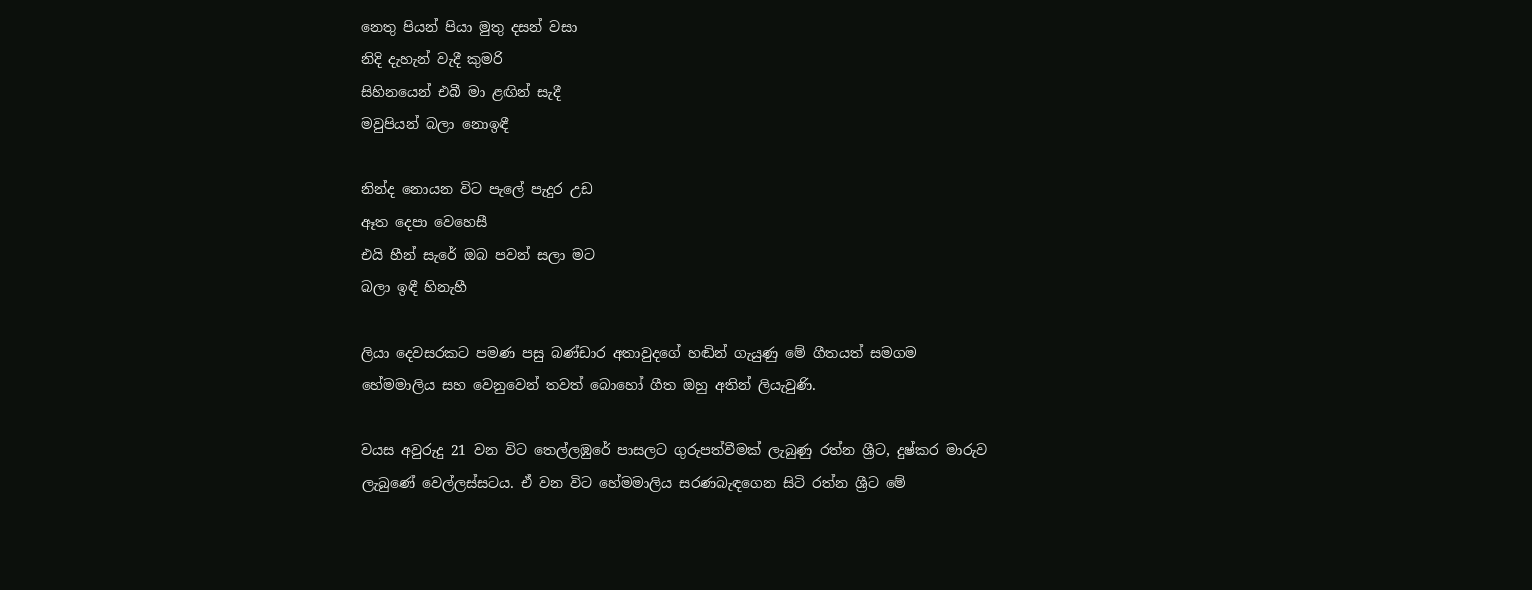නෙතු පියන් පියා මුතු දසන් වසා
නිදි දැහැන් වැදී කුමරි
සිහිනයෙන් එබී මා ළඟින් සැදී
මවුපියන් බලා නොඉඳී

නින්ද නොයන විට පැලේ පැදුර උඩ
ඈත දෙපා වෙහෙසී
එයි හීන් සැරේ ඔබ පවන් සලා මට
බලා ඉඳී හිනැහී

ලියා දෙවසරකට පමණ පසු බණ්ඩාර අතාවුදගේ හඬින් ගැයුණු මේ ගීතයත් සමගම හේමමාලිය සහ වෙනුවෙන් තවත් බොහෝ ගීත ඔහු අතින් ලියැවුණි.

වයස අවුරුදු 21 වන විට තෙල්ලඹුරේ පාසලට ගුරුපත්වීමක් ලැබුණු රත්න ශ්‍රීට, දුෂ්කර මාරුව ලැබුණේ වෙල්ලස්සටය. ඒ වන විට හේමමාලිය සරණබැඳගෙන සිටි රත්න ශ්‍රීට මේ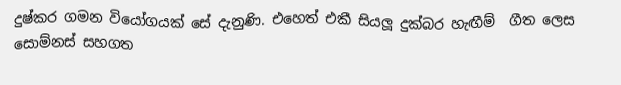දුෂ්කර ගමන වියෝගයක් සේ දැනුණි. එහෙත් එකී සියලූ දුක්බර හැඟීම්  ගීත ලෙස සොම්නස් සහගත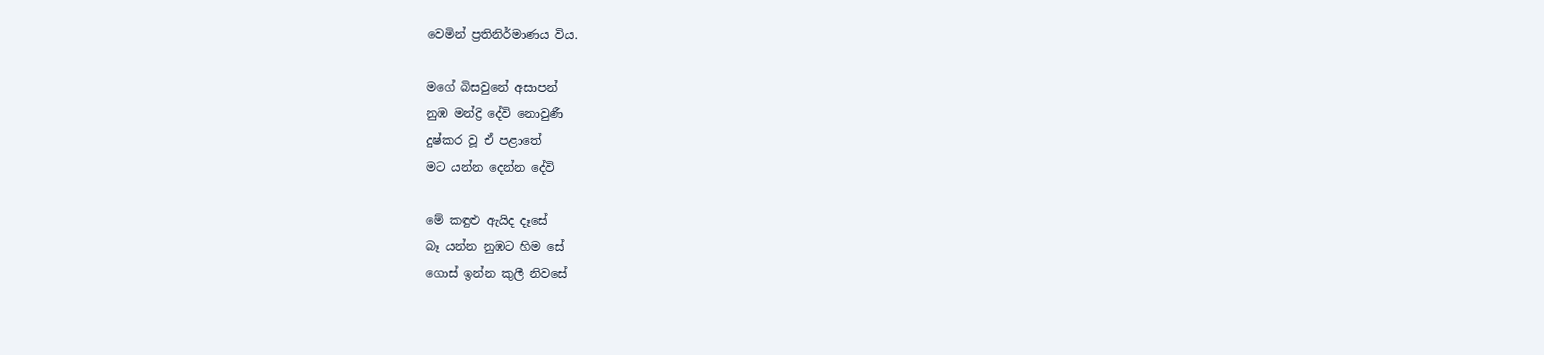වෙමින් ප්‍රතිනිර්මාණය විය.

මගේ බිසවුනේ අසාපන්
නුඹ මන්ද්‍රි දේවි නොවුණී
දුෂ්කර වූ ඒ පළාතේ
මට යන්න දෙන්න දේවි

මේ කඳුළු ඇයිද දෑසේ
බෑ යන්න නුඹට හිම සේ
ගොස් ඉන්න කුලී නිවසේ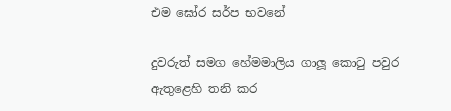එම ඝෝර සර්ප භවනේ

දුවරුත් සමග හේමමාලිය ගාලූ කොටු පවුර ඇතුළෙහි තනි කර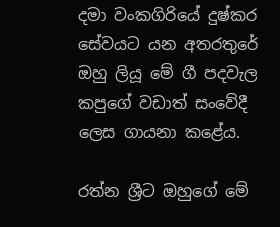දමා වංකගිරියේ දුෂ්කර සේවයට යන අතරතුරේ ඔහු ලියූ මේ ගී පදවැල කපුගේ වඩාත් සංවේදී ලෙස ගායනා කළේය.

රත්න ශ්‍රීට ඔහුගේ මේ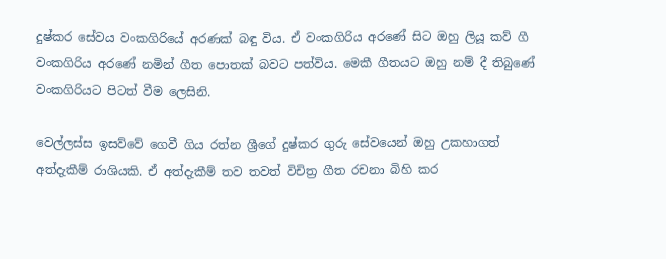දුෂ්කර සේවය වංකගිරියේ අරණක් බඳු විය. ඒ වංකගිරිය අරණේ සිට ඔහු ලියූ කව් ගී වංකගිරිය අරණේ නමින් ගීත පොතක් බවට පත්විය. මෙකී ගීතයට ඔහු නම් දී තිබුණේ වංකගිරියට පිටත් වීම ලෙසිනි.

වෙල්ලස්ස ඉසව්වේ ගෙවී ගිය රත්න ශ්‍රීගේ දුෂ්කර ගුරු සේවයෙන් ඔහු උකහාගත් අත්දැකීම් රාශියකි. ඒ අත්දැකීම් තව තවත් විචිත්‍ර ගීත රචනා බිහි කර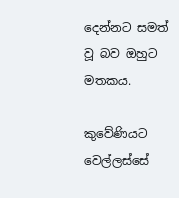දෙන්නට සමත් වූ බව ඔහුට මතකය.

කුවේණියට වෙල්ලස්සේ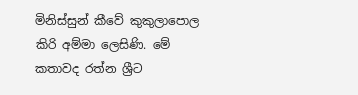මිනිස්සුන් කීවේ කුකුලාපොල කිරි අම්මා ලෙසිණි. මේ කතාවද රත්න ශ්‍රීට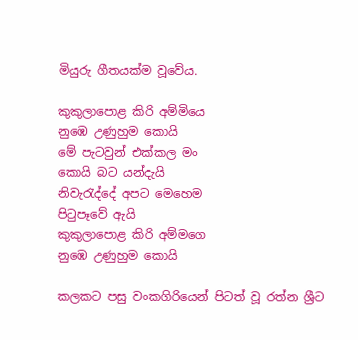මියුරු ගීතයක්ම වූවේය.

කුකුලාපොළ කිරි අම්මියෙ
නුඹෙ උණුහුම කොයි
මේ පැටවුන් එක්කල මං
කොයි බට යන්දැයි
නිවැරැද්දේ අපට මෙහෙම
පිටුපෑවේ ඇයි
කුකුලාපොළ කිරි අම්මගෙ
නුඹෙ උණුහුම කොයි

කලකට පසු වංකගිරියෙන් පිටත් වූ රත්න ශ්‍රීට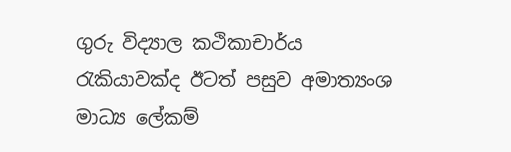ගුරු විද්‍යාල කථිකාචාර්ය රැකියාවක්ද ඊටත් පසුව අමාත්‍යංශ මාධ්‍ය ලේකම්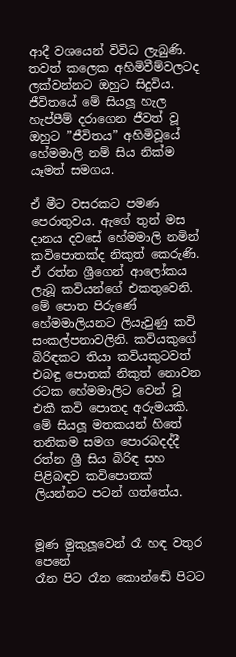ආදී වශයෙන් විවිධ ලැබුණි. තවත් කලෙක අහිමිවීම්වලටද ලක්වන්නට ඔහුට සිදුවිය. ජීවිතයේ මේ සියලූ හැල හැප්පීම් දරාගෙන ජීවත් වූ ඔහුට ”ජීවිතය” අහිමිවූයේ හේමමාලි නම් සිය නික්ම යෑමත් සමගය.

ඒ මීට වසරකට පමණ පෙරාතුවය. ඇගේ තුන් මස දානය දවසේ හේමමාලි නමින් කවිපොතක්ද නිකුත් කෙරුණි. ඒ රත්න ශ්‍රීගෙන් ආලෝකය ලැබූ කවියන්ගේ එකතුවෙනි. මේ පොත පිරුණේ හේමමාලියනට ලියැවුණු කවි සංකල්පනාවලිනි. කවියකුගේ බිරිඳකට තියා කවියකුටවත් එබඳු පොතක් නිකුත් නොවන රටක හේමමාලිට වෙන් වූ එකී කවි පොතද අරුමයකි. මේ සියලූ මතකයන් හිතේ තනිකම සමග පොරබදද්දී රත්න ශ්‍රී සිය බිරිඳ සහ පිළිබඳව කවිපොතක් ලියන්නට පටන් ගත්තේය.


මූණ මුකුලූවෙන් රෑ හඳ වතුර පෙනේ
රෑන පිට රෑන කොන්ඬේ පිටට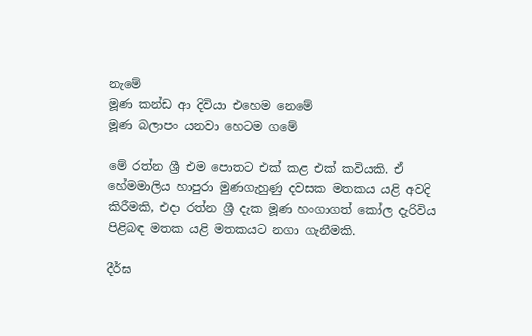නැමේ
මූණ කන්ඩ ආ දිවියා එහෙම නෙමේ
මූණ බලාපං යනවා හෙටම ගමේ

මේ රත්න ශ්‍රී එම පොතට එක් කළ එක් කවියකි. ඒ හේමමාලිය හාපුරා මුණගැහුණු දවසක මතකය යළි අවදි කිරීමකි, එදා රත්න ශ්‍රී දැක මූණ හංගාගත් කෝල දැරිවිය පිළිබඳ මතක යළි මතකයට නගා ගැනීමකි.

දීර්ඝ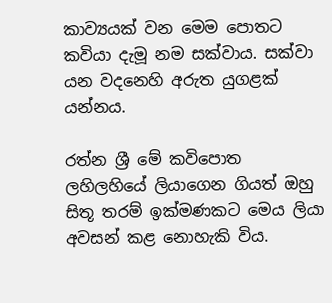කාව්‍යයක් වන මෙම පොතට කවියා දැමූ නම සක්වාය. සක්වා යන වදනෙහි අරුත යුගළක් යන්නය.

රත්න ශ්‍රී මේ කවිපොත ලහිලහියේ ලියාගෙන ගියත් ඔහු සිතූ තරම් ඉක්මණකට මෙය ලියා අවසන් කළ නොහැකි විය.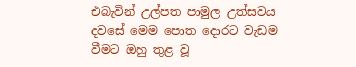එබැවින් උල්පත පාමුල උත්සවය දවසේ මෙම පොත දොරට වැඩම වීමට ඔහු තුළ වූ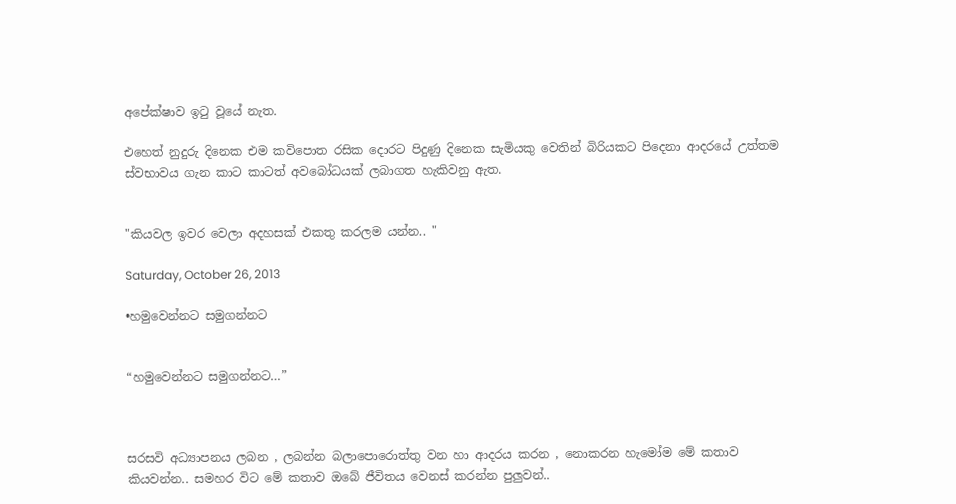අපේක්ෂාව ඉටු වූයේ නැත.

එහෙත් නුදුරු දිනෙක එම කවිපොත රසික දොරට පිදුණු දිනෙක සැමියකු වෙතින් බිරියකට පිදෙනා ආදරයේ උත්තම ස්වභාවය ගැන කාට කාටත් අවබෝධයක් ලබාගත හැකිවනු ඇත.


"කියවල ඉවර වෙලා අදහසක් එකතු කරලම යන්න.. "

Saturday, October 26, 2013

•හමුවෙන්නට සමුගන්නට


“හමුවෙන්නට සමුගන්නට…”



සරසවි අධ්‍යාපනය ලබන , ලබන්න බලාපොරොත්තු වන හා ආදරය කරන , නොකරන හැමෝම මේ කතාව කියවන්න.. සමහර විට මේ කතාව ඔබේ ජීවිතය වෙනස් කරන්න පුලුවන්..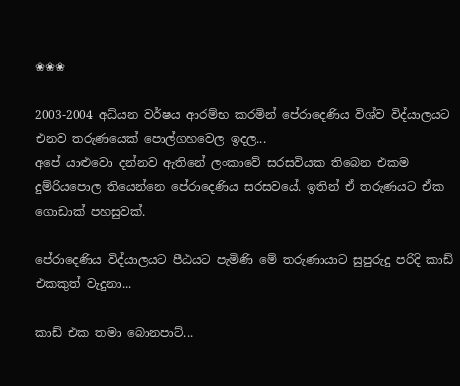❀❀❀

2003-2004 අධ්යන වර්ෂය ආරම්භ කරමින් පේරාදෙණිය විශ්ව විද්යාලයට එනව තරුණයෙක් පොල්ගහවෙල ඉදල...
අපේ යාළුවො දන්නව ඇතිනේ ලංකාවේ සරසවියක තිබෙන එකම දුම්රියපොල තියෙන්නෙ පේරාදෙණිය සරසවයේ. ඉතින් ඒ තරුණයට ඒක ගොඩාක් පහසුවක්.

පේරාදෙණිය විද්යාලයට පීඨයට පැමිණි මේ තරුණායාට සුපුරුදු පරිදි කාඩ් එකකුත් වැදුනා...

කාඩ් එක තමා බොනපාට්...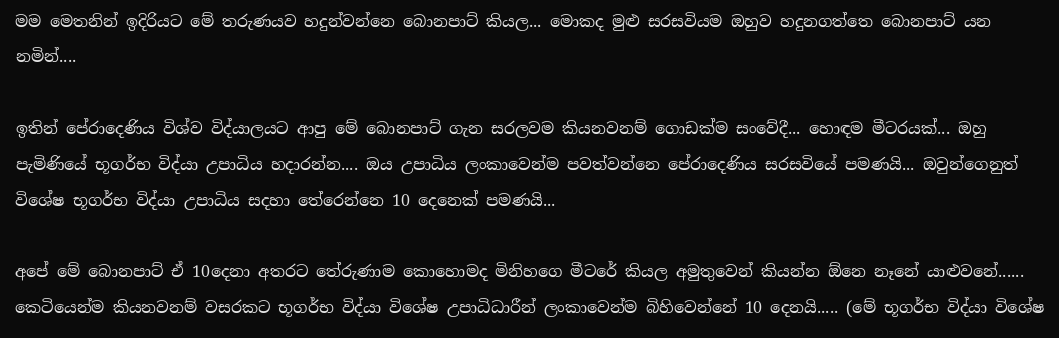මම මෙතනින් ඉදිරියට මේ තරුණයව හදුන්වන්නෙ බොනපාට් කියල... මොකද මුළු සරසවියම ඔහුව හදුනගත්තෙ බොනපාට් යන නමින්....

ඉතින් පේරාදෙණිය විශ්ව විද්යාලයට ආපු මේ බොනපාට් ගැන සරලවම කියනවනම් ගොඩක්ම සංවේදී... හොඳම මීටරයක්... ඔහු පැමිණියේ භූගර්භ විද්යා උපාධිය හදාරන්න.... ඔය උපාධිය ලංකාවෙන්ම පවත්වන්නෙ පේරාදෙණිය සරසවියේ පමණයි... ඔවුන්ගෙනුත් විශේෂ භූගර්භ විද්යා උපාධිය සදහා තේරෙන්නෙ 10 දෙනෙක් පමණයි...

අපේ මේ බොනපාට් ඒ 10දෙනා අතරට තේරුණාම කොහොමද මිනිහගෙ මීටරේ කියල අමුතුවෙන් කියන්න ඕනෙ නෑනේ යාළුවනේ...... කෙටියෙන්ම කියනවනම් වසරකට භූගර්භ විද්යා විශේෂ උපාධිධාරීන් ලංකාවෙන්ම බිහිවෙන්නේ 10 දෙනයි..... (මේ භූගර්භ විද්යා විශේෂ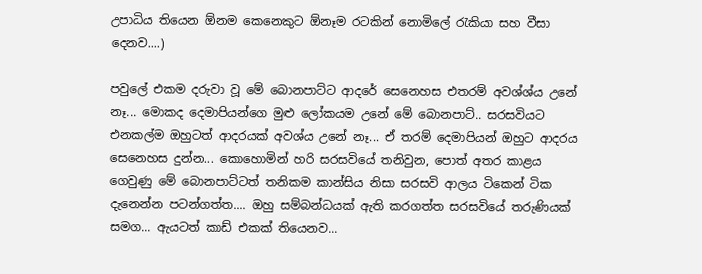උපාධිය තියෙන ඕනම කෙනෙකුට ඕනෑම රටකින් නොමිලේ රැකියා සහ වීසා දෙනව....)

පවුලේ එකම දරුවා වූ මේ බොනපාට්ට ආදරේ සෙනෙහස එතරම් අවශ්ශ්ය උනේ නෑ... මොකද දෙමාපියන්ගෙ මුළු ලෝකයම උනේ මේ බොනපාට්.. සරසවියට එනකල්ම ඔහුටත් ආදරයක් අවශ්ය උනේ නෑ... ඒ තරම් දෙමාපියන් ඔහුට ආදරය සෙනෙහස දුන්න... කොහොමින් හරි සරසවියේ තනිවුන, පොත් අතර කාළය ගෙවුණු මේ බොනපාට්ටත් තනිකම කාන්සිය නිසා සරසවි ආලය ටිකෙන් ටික දැනෙන්න පටන්ගත්ත.... ඔහු සම්බන්ධයක් ඇති කරගත්ත සරසවියේ තරුණියක් සමග... ඇයටත් කාඩ් එකක් තියෙනව...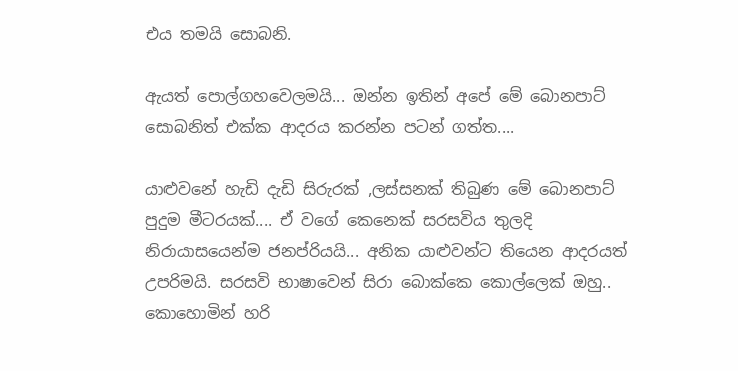එය තමයි සොබනි.

ඇයත් පොල්ගහවෙලමයි... ඔන්න ඉතින් අපේ මේ බොනපාට් සොබනිත් එක්ක ආදරය කරන්න පටන් ගත්ත....

යාළුවනේ හැඩි දැඩි සිරුරක් ,ලස්සනක් තිබුණ මේ බොනපාට් පුදුම මීටරයක්.... ඒ වගේ කෙනෙක් සරසවිය තුලදි නිරායාසයෙන්ම ජනප්රියයි... අනික යාළුවන්ට තියෙන ආදරයත් උපරිමයි. සරසවි භාෂාවෙන් සිරා බොක්කෙ කොල්ලෙක් ඔහු.. කොහොමින් හරි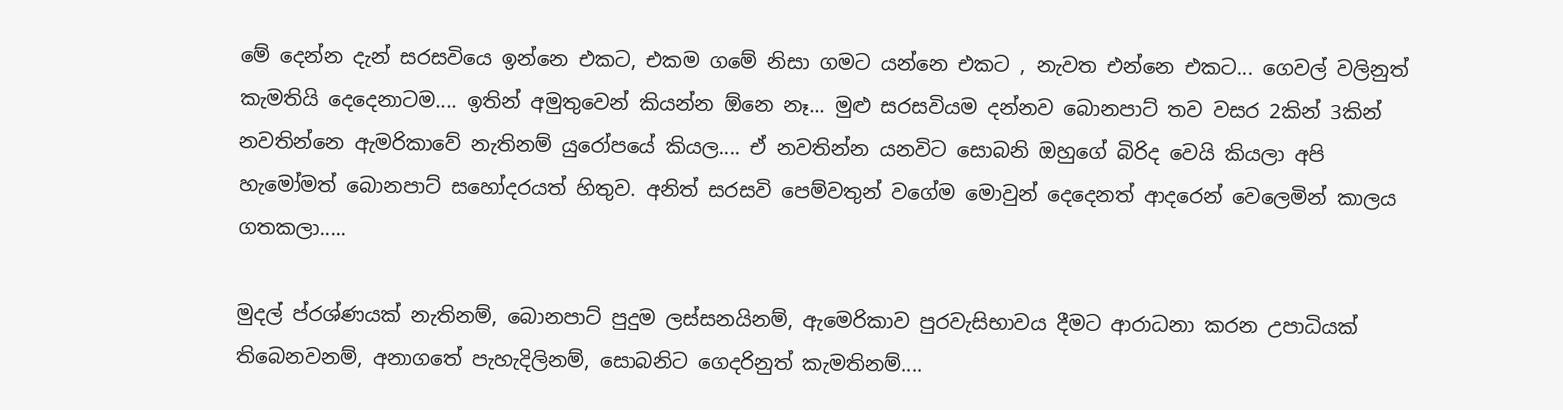මේ දෙන්න දැන් සරසවියෙ ඉන්නෙ එකට, එකම ගමේ නිසා ගමට යන්නෙ එකට , නැවත එන්නෙ එකට... ගෙවල් වලිනුත් කැමතියි දෙදෙනාටම.... ඉතින් අමුතුවෙන් කියන්න ඕනෙ නෑ... මුළු සරසවියම දන්නව බොනපාට් තව වසර 2කින් 3කින් නවතින්නෙ ඇමරිකාවේ නැතිනම් යුරෝපයේ කියල.... ඒ නවතින්න යනවිට සොබනි ඔහුගේ බිරිද වෙයි කියලා අපි හැමෝමත් බොනපාට් සහෝදරයත් හිතුව. අනිත් සරසවි පෙම්වතුන් වගේම මොවුන් දෙදෙනත් ආදරෙන් වෙලෙමින් කාලය ගතකලා.....

මුදල් ප්රශ්ණයක් නැතිනම්, බොනපාට් පුදුම ලස්සනයිනම්, ඇමෙරිකාව පුරවැසිභාවය දීමට ආරාධනා කරන උපාධියක් තිබෙනවනම්, අනාගතේ පැහැදිලිනම්, සොබනිට ගෙදරිනුත් කැමතිනම්....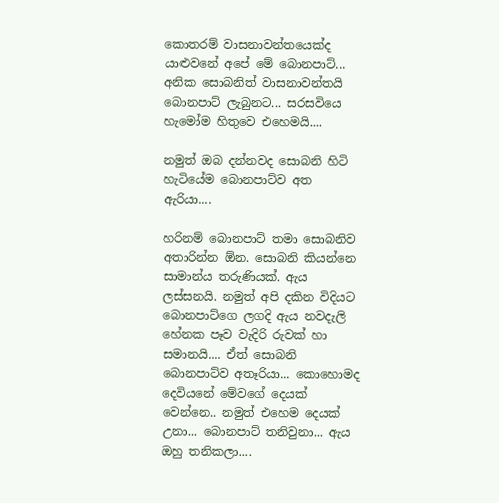කොතරම් වාසනාවන්තයෙක්ද යාළුවනේ අපේ මේ බොනපාට්... අනික සොබනිත් වාසනාවන්තයි බොනපාට් ලැබුනට... සරසවියෙ හැමෝම හිතුවෙ එහෙමයි....

නමුත් ඔබ දන්නවද සොබනි හිටි හැටියේම බොනපාට්ව අත ඇරියා....

හරිනම් බොනපාට් තමා සොබනිව අතාරින්න ඕන. සොබනි කියන්නෙ සාමාන්ය තරුණියක්. ඇය ලස්සනයි. නමුත් අපි දකින විදියට බොනපාට්ගෙ ලගදි ඇය නවදැලි හේනක පෑව වැදිරි රුවක් හා සමානයි.... ඒත් සොබනි බොනපාට්ව අතෑරියා... කොහොමද දෙවියනේ මේවගේ දෙයක් වෙන්නෙ.. නමුත් එහෙම දෙයක් උනා... බොනපාට් තනිවුනා... ඇය ඔහු තනිකලා....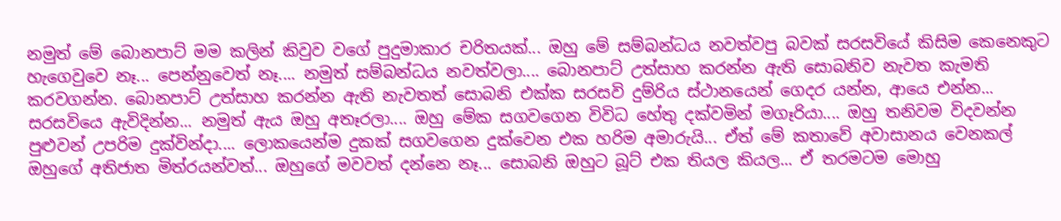නමුත් මේ බොනපාට් මම කලින් කිවුව වගේ පුදුමාකාර චරිතයක්... ඔහු මේ සම්බන්ධය නවත්වපු බවක් සරසවියේ කිසිම කෙනෙකුට හැගෙවුවෙ නෑ... පෙන්නුවෙත් නෑ.... නමුත් සම්බන්ධය නවත්වලා.... බොනපාට් උත්සාහ කරන්න ඇති සොබනිව නැවත කැමති කරවගන්න. බොනපාට් උත්සාහ කරන්න ඇති නැවතත් සොබනි එක්ක සරසවි දුම්රිය ස්ථානයෙන් ගෙදර යන්න, ආයෙ එන්න... සරසවියෙ ඇවිදින්න... නමුත් ඇය ඔහු අතෑරලා.... ඔහු මේක සගවගෙන විවිධ හේතු දක්වමින් මගෑරියා.... ඔහු තනිවම විදවන්න පුළුවන් උපරිම දුක්වින්දා.... ලොකයෙන්ම දුකක් සගවගෙන දුක්වෙන එක හරිම අමාරුයි... ඒත් මේ කතාවේ අවාසානය වෙනකල් ඔහුගේ අතිජාත මිත්රයන්වත්... ඔහුගේ මවවත් දන්නෙ නෑ... සොබනි ඔහුට බූට් එක තියල කියල... ඒ තරමටම මොහු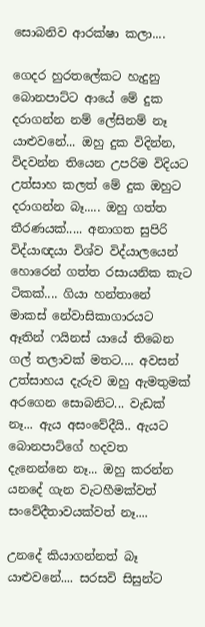සොබනිව ආරක්ෂා කලා....

ගෙදර හුරතලේකට හැදුනු බොනපාට්ට ආයේ මේ දුක දරාගන්න නම් ලේසිනම් නෑ යාළුවනේ... ඔහු දුක විදින්න, විදවන්න තියෙන උපරිම විදියට උත්සාහ කලත් මේ දුක ඔහුට දරාගන්න බෑ..... ඔහු ගත්ත තීරණයක්..... අනාගත සුපිරි විද්යාඥයා විශ්ව විද්යාලයෙන් හොරෙන් ගත්ත රසායනික කැට ටිකක්.... ගියා හන්තානේ මාකස් නේවාසිකාගාරයට ඈතින් ෆයිනස් යායේ තිබෙන ගල් තලාවක් මතට.... අවසන් උත්සාහය දැරුව ඔහු ඇමතුමක් අරගෙන සොබනිට... වැඩක් නෑ... ඇය අසංවේදීයි.. ඇයට බොනපාට්ගේ හදවත දැනෙන්නෙ නෑ... ඔහු කරන්න යනදේ ගැන වැටහීමක්වත් සංවේදීතාවයක්වත් නෑ....

උනදේ කියාගන්නත් බෑ යාළුවනේ.... සරසවි සිසුන්ට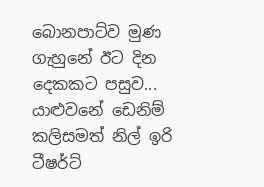බොනපාට්ව මුණ ගැහුනේ ඊට දින දෙකකට පසුව... යාළුවනේ ඩෙනිම් කලිසමත් නිල් ඉරි ටීෂර්ට්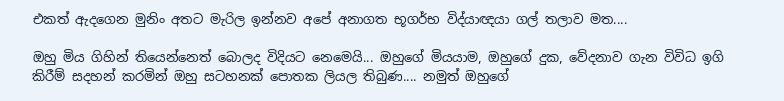එකත් ඇදගෙන මුනිං අතට මැරිල ඉන්නව අපේ අනාගත භූගර්භ විද්යාඥයා ගල් තලාව මත....

ඔහු මිය ගිහින් තියෙන්නෙත් බොලද විදියට නෙමෙයි... ඔහුගේ මියයාම, ඔහුගේ දුක, වේදනාව ගැන විවිධ ඉගි කිරීම් සදහන් කරමින් ඔහු සටහනක් පොතක ලියල තිබුණ.... නමුත් ඔහුගේ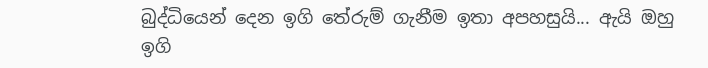බුද්ධියෙන් දෙන ඉගි තේරුම් ගැනීම ඉතා අපහසුයි... ඇයි ඔහු ඉගි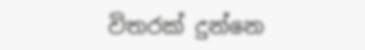විතරක් දුන්නෙ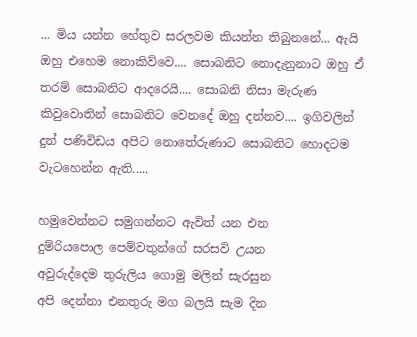... මිය යන්න හේතුව සරලවම කියන්න තිබුනනේ... ඇයි ඔහු එහෙම නොකිව්වෙ.... සොබනිට නොදැනුනාට ඔහු ඒ තරම් සොබනිට ආදරෙයි.... සොබනි නිසා මැරුණ කිවුවොතින් සොබනිට වෙනදේ ඔහු දන්නව.... ඉගිවලින් දුන් පණිවිඩය අපිට නොතේරුණාට සොබනිට හොදටම වැටහෙන්න ඇති.....

හමුවෙන්නට සමුගන්නට ඇවිත් යන එන
දුම්රියපොල පෙම්වතුන්ගේ සරසවි උයන
අවුරුද්දෙම තුරුලිය ගොමු මලින් සැරසුන
අපි දෙන්නා එනතුරු මග බලයි සැම දින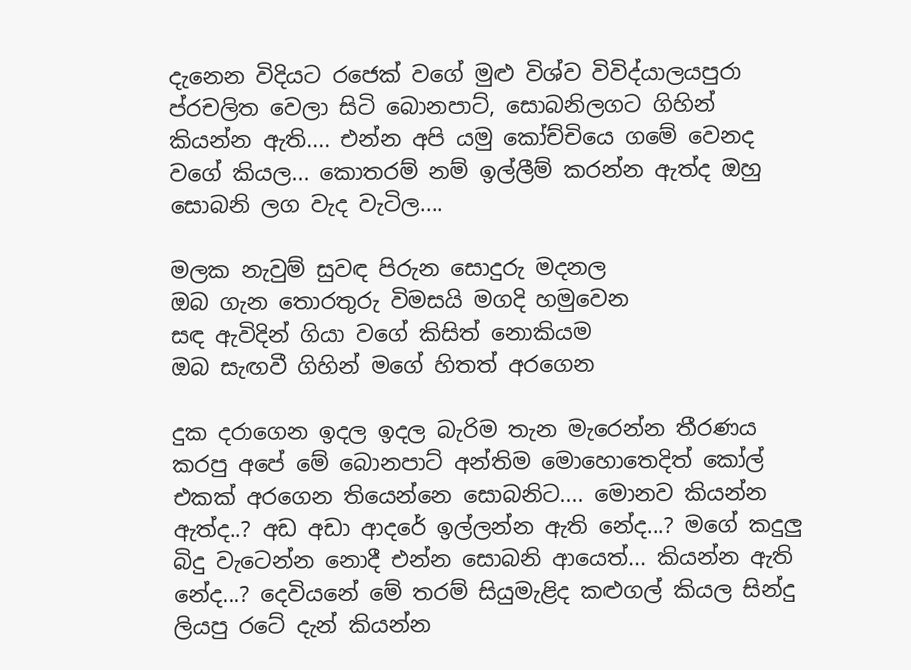දැනෙන විදියට රජෙක් වගේ මුළු විශ්ව විවිද්යාලයපුරා ප්රචලිත වෙලා සිටි බොනපාට්, සොබනිලගට ගිහින් කියන්න ඇති.... එන්න අපි යමු කෝච්චියෙ ගමේ වෙනද වගේ කියල... කොතරම් නම් ඉල්ලීම් කරන්න ඇත්ද ඔහු සොබනි ලග වැද වැටිල....

මලක නැවුම් සුවඳ පිරුන සොදුරු මදනල
ඔබ ගැන තොරතුරු විමසයි මගදි හමුවෙන
සඳ ඇවිදින් ගියා වගේ කිසිත් නොකියම
ඔබ සැඟවී ගිහින් මගේ හිතත් අරගෙන

දුක දරාගෙන ඉදල ඉදල බැරිම තැන මැරෙන්න තීරණය කරපු අපේ මේ බොනපාට් අන්තිම මොහොතෙදිත් කෝල් එකක් අරගෙන තියෙන්නෙ සොබනිට.... මොනව කියන්න ඇත්ද..? අඩ අඩා ආදරේ ඉල්ලන්න ඇති නේද...? මගේ කදුලු බිදු වැටෙන්න නොදී එන්න සොබනි ආයෙත්... කියන්න ඇති නේද...? දෙවියනේ මේ තරම් සියුමැළිද කළුගල් කියල සින්දු ලියපු රටේ දැන් කියන්න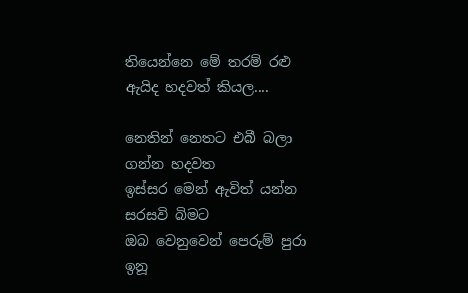තියෙන්නෙ මේ තරම් රළු ඇයිද හදවත් කියල....

නෙතින් නෙතට එබී බලා ගන්න හදවත
ඉස්සර මෙන් ඇවිත් යන්න සරසවි බිමට
ඔබ වෙනුවෙන් පෙරුම් පුරා ඉනූ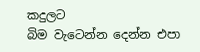කදුලට
බිම වැටෙන්න දෙන්න එපා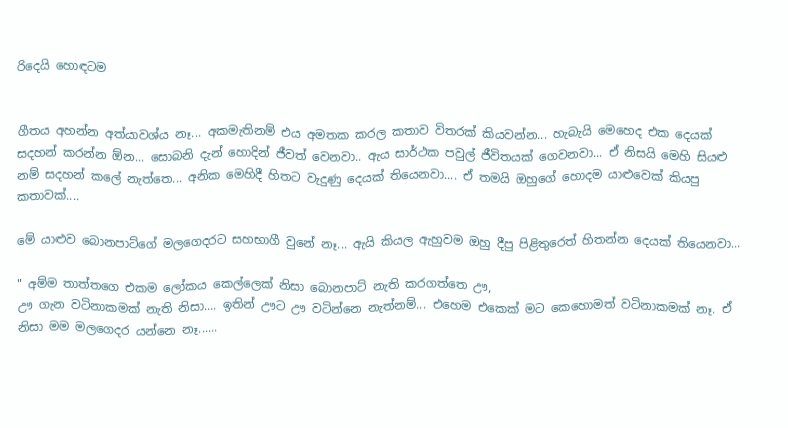රිදෙයි හොඳටම


ගීතය අහන්න අත්යාවශ්ය නෑ... අකමැතිනම් එය අමතක කරල කතාව විතරක් කියවන්න... හැබැයි මෙහෙද එක දෙයක් සදහන් කරන්න ඕන... සොබනි දැන් හොදින් ජීවත් වෙනවා.. ඇය සාර්ථක පවුල් ජීවිතයක් ගෙවනවා... ඒ නිසයි මෙහි සියළු නම් සදහන් කලේ නැත්තෙ... අනික මෙහිදී හිතට වැදුණු දෙයක් තියෙනවා.... ඒ තමයි ඔහුගේ හොදම යාළුවෙක් කියපු කතාවක්....

මේ යාළුව බොනපාට්ගේ මලගෙදරට සහභාගී වුනේ නෑ... ඇයි කියල ඇහුවම ඔහු දීපු පිළිතුරෙත් හිතන්න දෙයක් තියෙනවා...

" අම්ම තාත්තගෙ එකම ලෝකය කෙල්ලෙක් නිසා බොනපාට් නැති කරගත්තෙ ඌ,
ඌ ගැන වටිනාකමක් නැති නිසා.... ඉතින් ඌට ඌ වටින්නෙ නැත්නම්... එහෙම එකෙක් මට කෙහොමත් වටිනාකමක් නෑ. ඒ නිසා මම මලගෙදර යන්නෙ නෑ......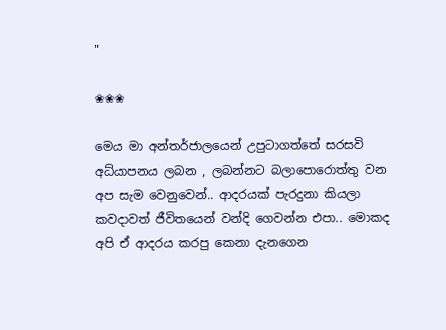"

❀❀❀

මෙය මා අන්තර්ජාලයෙන් උපුටාගත්තේ සරසවි අධ්යාපනය ලබන , ලබන්නට බලාපොරොත්තු වන අප සැම වෙනුවෙන්.. ආදරයක් පැරදුනා කියලා කවදාවත් ජීවිතයෙන් වන්දි ගෙවන්න එපා.. මොකද අපි ඒ ආදරය කරපු කෙනා දැනගෙන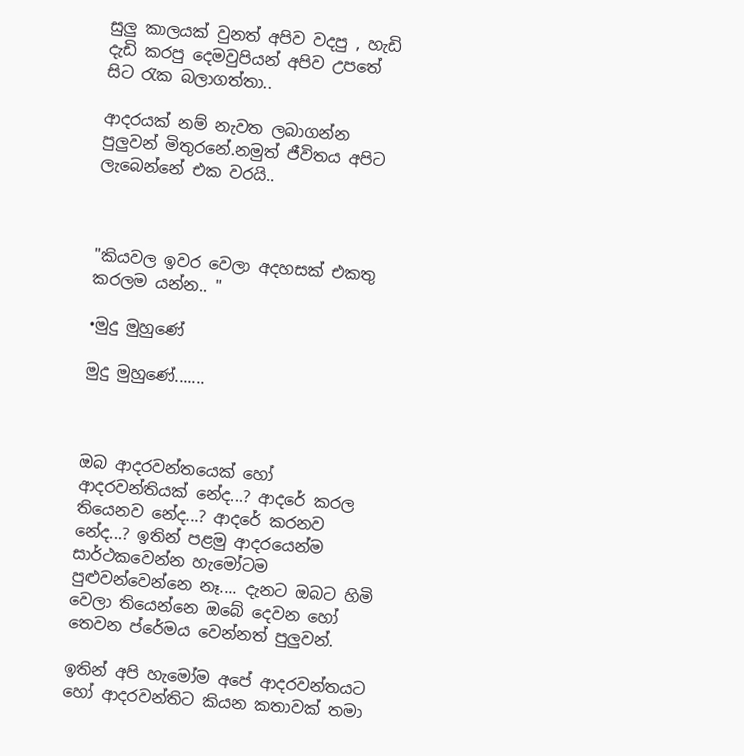සුලු කාලයක් වුනත් අපිව වදපු , හැඩි දැඩි කරපු දෙමවුපියන් අපිව උපතේ සිට රැක බලාගත්තා..

ආදරයක් නම් නැවත ලබාගන්න පුලුවන් මිතුරනේ.නමුත් ජීවිතය අපිට ලැබෙන්නේ එක වරයි..



"කියවල ඉවර වෙලා අදහසක් එකතු කරලම යන්න.. "

•මුදු මුහුණේ

මුදු මුහුණේ.......



ඔබ ආදරවන්තයෙක් හෝ ආදරවන්තියක් නේද...? ආදරේ කරල තියෙනව නේද...? ආදරේ කරනව නේද...? ඉතින් පළමු ආදරයෙන්ම සාර්ථකවෙන්න හැමෝටම පුළුවන්වෙන්නෙ නෑ.... දැනට ඔබට හිමි වෙලා තියෙන්නෙ ඔබේ දෙවන හෝ තෙවන ප්රේමය වෙන්නත් පුලුවන්.

ඉතින් අපි හැමෝම අපේ ආදරවන්තයට හෝ ආදරවන්තිට කියන කතාවක් තමා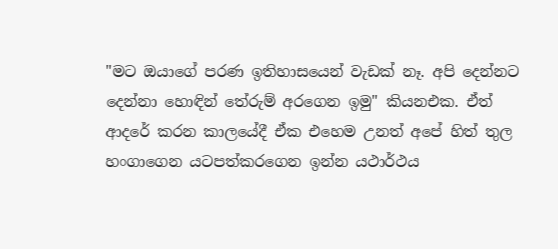"මට ඔයාගේ පරණ ඉතිහාසයෙන් වැඩක් නෑ. අපි දෙන්නට දෙන්නා හොඳින් තේරුම් අරගෙන ඉමු" කියනඑක. ඒත් ආදරේ කරන කාලයේදී ඒක එහෙම උනත් අපේ හිත් තුල හංගාගෙන යටපත්කරගෙන ඉන්න යථාර්ථය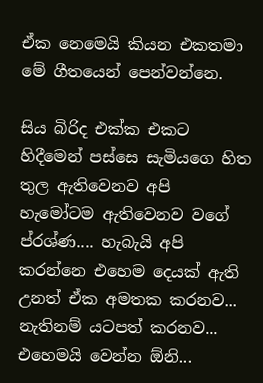ඒක නෙමෙයි කියන එකතමා මේ ගීතයෙන් පෙන්වන්නෙ.

සිය බිරිද එක්ක එකට හිදීමෙන් පස්සෙ සැමියගෙ හිත තුල ඇතිවෙනව අපි හැමෝටම ඇතිවෙනව වගේ ප්රශ්ණ.... හැබැයි අපි කරන්නෙ එහෙම දෙයක් ඇති උනත් ඒක අමතක කරනව... නැතිනම් යටපත් කරනව... එහෙමයි වෙන්න ඕනි...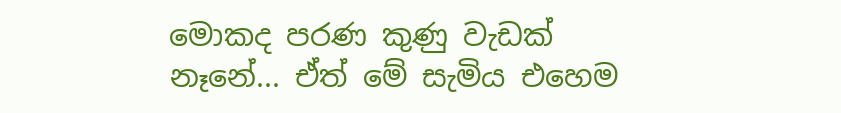මොකද පරණ කුණු වැඩක් නෑනේ... ඒත් මේ සැමිය එහෙම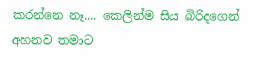කරන්නෙ නෑ.... කෙලින්ම සිය බිරිදගෙන් අහනව තමාට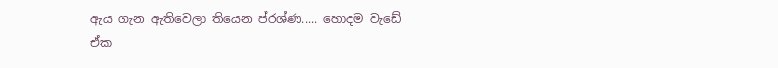ඇය ගැන ඇතිවෙලා තියෙන ප්රශ්ණ..... හොදම වැඩේ ඒක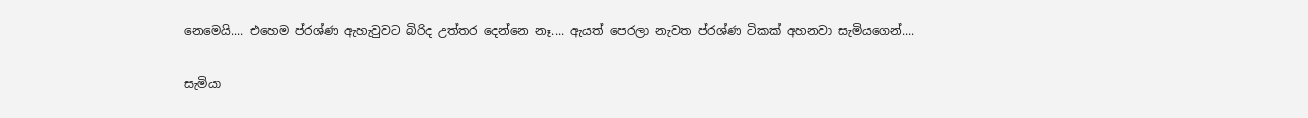නෙමෙයි.... එහෙම ප්රශ්ණ ඇහැවුවට බිරිද උත්තර දෙන්නෙ නෑ.... ඇයත් පෙරලා නැවත ප්රශ්ණ ටිකක් අහනවා සැමියගෙන්....

සැමියා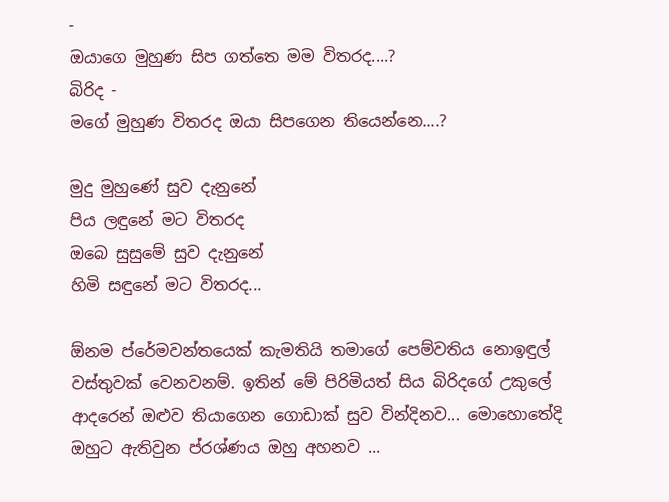-
ඔයාගෙ මුහුණ සිප ගත්තෙ මම විතරද....?
බිරිද -
මගේ මුහුණ විතරද ඔයා සිපගෙන තියෙන්නෙ....?

මුදු මුහුණේ සුව දැනුනේ
පිය ලඳුනේ මට විතරද
ඔබෙ සුසුමේ සුව දැනුනේ
හිමි සඳුනේ මට විතරද...

ඕනම ප්රේමවන්තයෙක් කැමතියි තමාගේ පෙම්වතිය නොඉඳුල් වස්තුවක් වෙනවනම්. ඉතින් මේ පිරිමියත් සිය බිරිදගේ උකුලේ ආදරෙන් ඔළුව තියාගෙන ගොඩාක් සුව වින්දිනව... මොහොතේදි ඔහුට ඇතිවුන ප්රශ්ණය ඔහු අහනව ...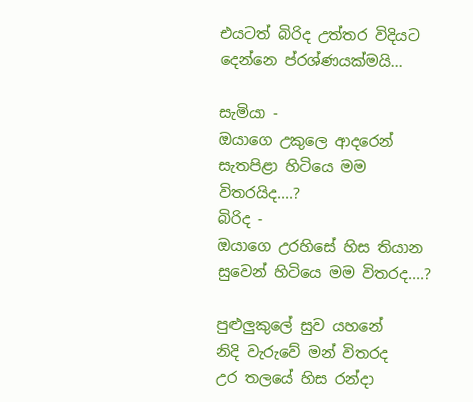එයටත් බිරිද උත්තර විදියට දෙන්නෙ ප්රශ්ණයක්මයි...

සැමියා -
ඔයාගෙ උකුලෙ ආදරෙන් සැතපිළා හිටියෙ මම විතරයිද....?
බිරිද -
ඔයාගෙ උරහිසේ හිස තියාන සුවෙන් හිටියෙ මම විතරද....?

පුළුලුකුලේ සුව යහනේ
නිදි වැරුවේ මන් විතරද
උර තලයේ හිස රන්දා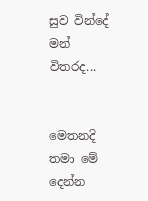සුව වින්දේ මන් විතරද...


මෙතනදි තමා මේ දෙන්න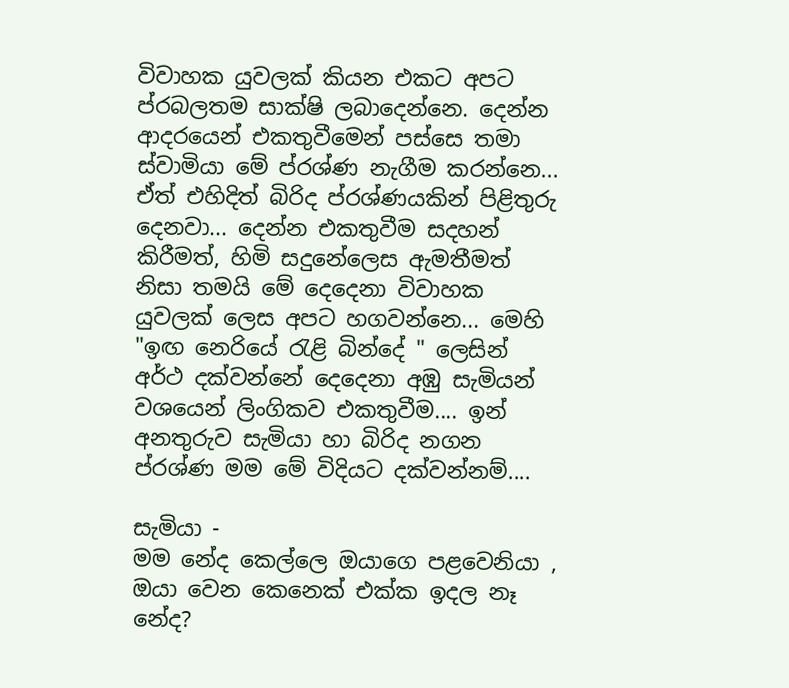විවාහක යුවලක් කියන එකට අපට ප්රබලතම සාක්ෂි ලබාදෙන්නෙ. දෙන්න ආදරයෙන් එකතුවීමෙන් පස්සෙ තමා ස්වාමියා මේ ප්රශ්ණ නැගීම කරන්නෙ... ඒත් එහිදිත් බිරිද ප්රශ්ණයකින් පිළිතුරු දෙනවා... දෙන්න එකතුවීම සදහන් කිරීමත්, හිමි සදුනේලෙස ඇමතීමත් නිසා තමයි මේ දෙදෙනා විවාහක යුවලක් ලෙස අපට හගවන්නෙ... මෙහි "ඉඟ නෙරියේ රැළි බින්දේ " ලෙසින් අර්ථ දක්වන්නේ දෙදෙනා අඹු සැමියන් වශයෙන් ලිංගිකව එකතුවීම.... ඉන් අනතුරුව සැමියා හා බිරිද නගන ප්රශ්ණ මම මේ විදියට දක්වන්නම්....

සැමියා -
මම නේද කෙල්ලෙ ඔයාගෙ පළවෙනියා , ඔයා වෙන කෙනෙක් එක්ක ඉදල නෑ නේද?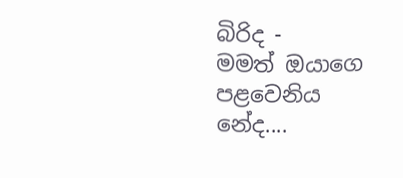බිරිද -
මමත් ඔයාගෙ පළවෙනිය නේද....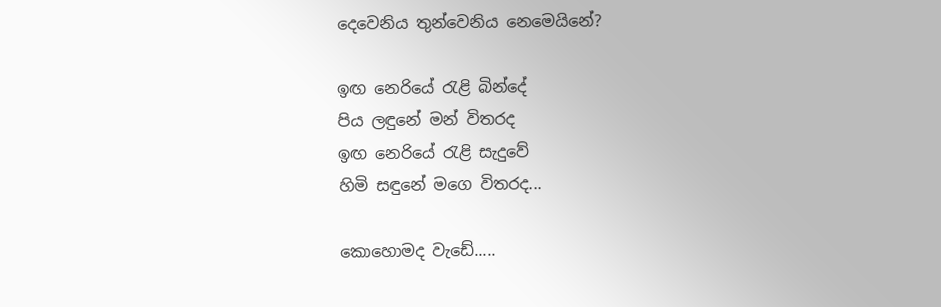දෙවෙනිය තුන්වෙනිය නෙමෙයිනේ?

ඉඟ නෙරියේ රැළි බින්දේ
පිය ලඳුනේ මන් විතරද
ඉඟ නෙරියේ රැළි සැදුවේ
හිමි සඳුනේ මගෙ විතරද...

කොහොමද වැඩේ.....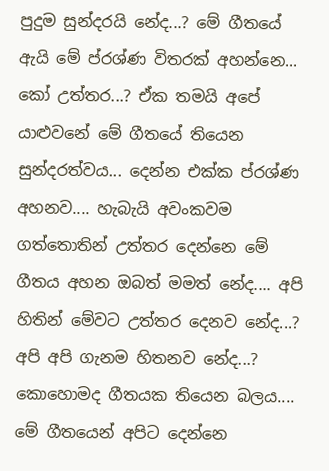පුදුම සුන්දරයි නේද...? මේ ගීතයේ ඇයි මේ ප්රශ්ණ විතරක් අහන්නෙ... කෝ උත්තර...? ඒක තමයි අපේ යාළුවනේ මේ ගීතයේ තියෙන සුන්දරත්වය... දෙන්න එක්ක ප්රශ්ණ අහනව.... හැබැයි අවංකවම ගත්තොතින් උත්තර දෙන්නෙ මේ ගීතය අහන ඔබත් මමත් නේද.... අපි හිතින් මේවට උත්තර දෙනව නේද...? අපි අපි ගැනම හිතනව නේද...? කොහොමද ගීතයක තියෙන බලය.... මේ ගීතයෙන් අපිට දෙන්නෙ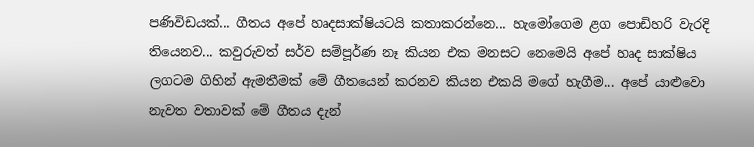පණිවිඩයක්... ගීතය අපේ හෘදසාක්ෂියටයි කතාකරන්නෙ... හැමෝගෙම ළග පොඩිහරි වැරදි තියෙනව... කවුරුවත් සර්ව සම්පූර්ණ නෑ කියන එක මනසට නෙමෙයි අපේ හෘද සාක්ෂිය ලගටම ගිහින් ඇමතීමක් මේ ගීතයෙන් කරනව කියන එකයි මගේ හැගීම... අපේ යාළුවො නැවත වතාවක් මේ ගීතය දැන්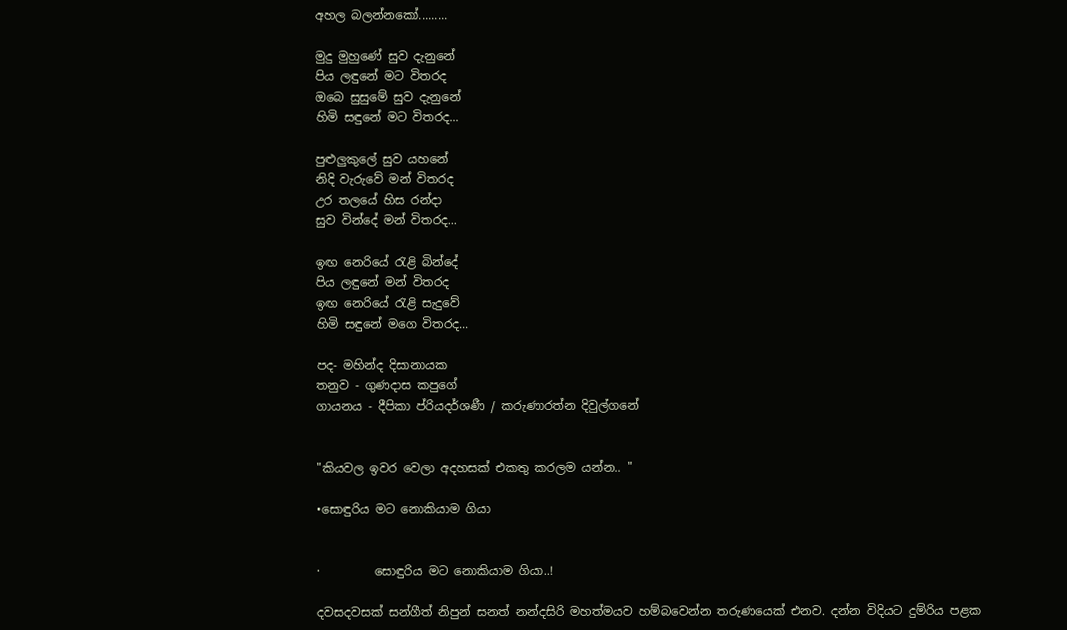අහල බලන්නකෝ.........

මුදු මුහුණේ සුව දැනුනේ
පිය ලඳුනේ මට විතරද
ඔබෙ සුසුමේ සුව දැනුනේ
හිමි සඳුනේ මට විතරද...

පුළුලුකුලේ සුව යහනේ
නිදි වැරුවේ මන් විතරද
උර තලයේ හිස රන්දා
සුව වින්දේ මන් විතරද...

ඉඟ නෙරියේ රැළි බින්දේ
පිය ලඳුනේ මන් විතරද
ඉඟ නෙරියේ රැළි සැදුවේ
හිමි සඳුනේ මගෙ විතරද...

පද- මහින්ද දිසානායක
තනුව - ගුණදාස කපුගේ
ගායනය - දීපිකා ප්රියදර්ශණී / කරුණාරත්න දිවුල්ගනේ


"කියවල ඉවර වෙලා අදහසක් එකතු කරලම යන්න.. "

•සොඳුරිය මට නොකියාම ගියා


·         සොඳුරිය මට නොකියාම ගියා..!

දවසදවසක් සන්ගීත් නිපුන් සනත් නන්දසිරි මහත්මයව හම්බවෙන්න තරුණයෙක් එනව. දන්න විදියට දුම්රිය පළක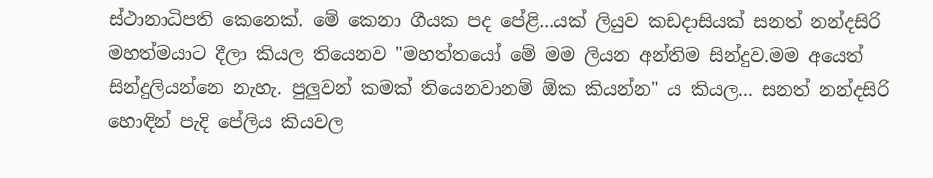ස්ථානාධිපති කෙනෙක්. මේ කෙනා ගීයක පද පේළි...යක් ලියුව කඩදාසියක් සනත් නන්දසිරි මහත්මයාට දීලා කියල තියෙනව "මහත්තයෝ මේ මම ලියන අන්තිම සින්දුව.මම අයෙත් සින්දුලියන්නෙ නැහැ. පුලුවන් කමක් තියෙනවානම් ඕක කියන්න" ය කියල... සනත් නන්දසිරි හොඳින් පැදි පේලිය කියවල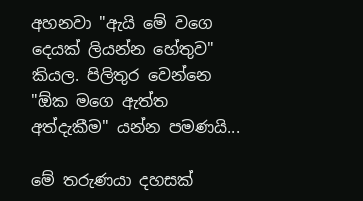අහනවා "ඇයි මේ වගෙ දෙයක් ලියන්න හේතුව" කියල. පිලිතුර වෙන්නෙ "ඕක මගෙ ඇත්ත අත්දැකීම" යන්න පමණයි...

මේ තරුණයා දහසක්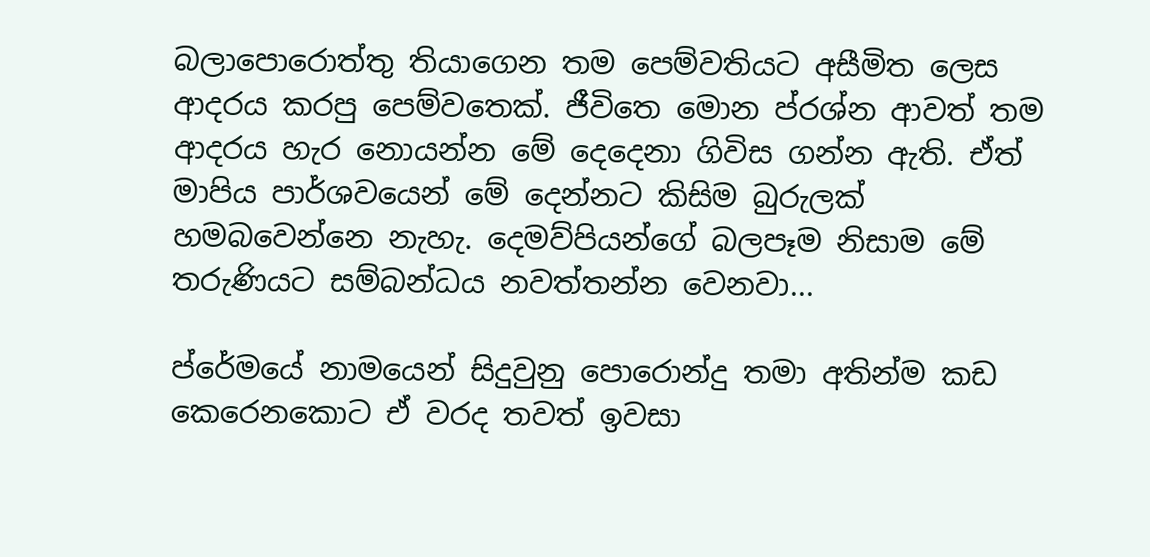බලාපොරොත්තු තියාගෙන තම පෙම්වතියට අසීමිත ලෙස ආදරය කරපු පෙම්වතෙක්. ජීවිතෙ මොන ප්රශ්න ආවත් තම ආදරය හැර නොයන්න මේ දෙදෙනා ගිවිස ගන්න ඇති. ඒත් මාපිය පාර්ශවයෙන් මේ දෙන්නට කිසිම බුරුලක් හමබවෙන්නෙ නැහැ. දෙමව්පියන්ගේ බලපෑම නිසාම මේ තරුණියට සම්බන්ධය නවත්තන්න වෙනවා...

ප්රේමයේ නාමයෙන් සිදුවුනු පොරොන්දු තමා අතින්ම කඩ කෙරෙනකොට ඒ වරද තවත් ඉවසා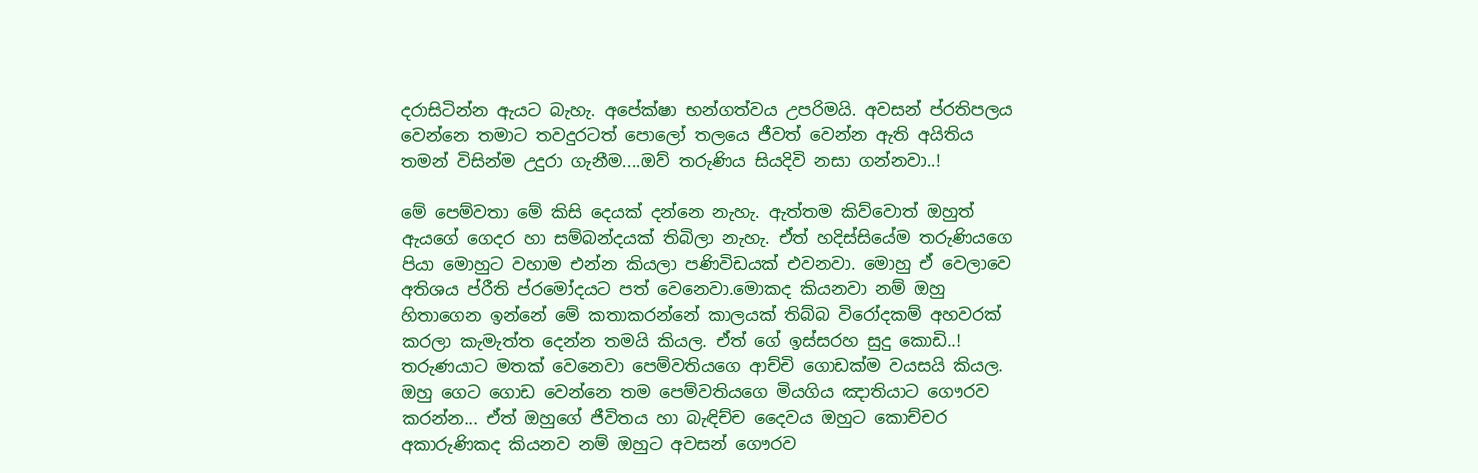දරාසිටින්න ඇයට බැහැ. අපේක්ෂා භන්ගත්වය උපරිමයි. අවසන් ප්රතිපලය වෙන්නෙ තමාට තවදුරටත් පොලෝ තලයෙ ජීවත් වෙන්න ඇති අයිතිය තමන් විසින්ම උදුරා ගැනීම....ඔව් තරුණිය සියදිවි නසා ගන්නවා..!

මේ පෙම්වතා මේ කිසි දෙයක් දන්නෙ නැහැ. ඇත්තම කිව්වොත් ඔහුත් ඇයගේ ගෙදර හා සම්බන්දයක් තිබිලා නැහැ. ඒත් හදිස්සියේම තරුණියගෙ පියා මොහුට වහාම එන්න කියලා පණිවිඩයක් එවනවා. මොහු ඒ වෙලාවෙ අතිශය ප්රීති ප්රමෝදයට පත් වෙනෙවා.මොකද කියනවා නම් ඔහු හිතාගෙන ඉන්නේ මේ කතාකරන්නේ කාලයක් තිබ්බ විරෝදකම් අහවරක් කරලා කැමැත්ත දෙන්න තමයි කියල. ඒත් ගේ ඉස්සරහ සුදු කොඩි..! තරුණයාට මතක් වෙනෙවා පෙම්වතියගෙ ආච්චි ගොඩක්ම වයසයි කියල. ඔහු ගෙට ගොඩ වෙන්නෙ තම පෙම්වතියගෙ මියගිය ඤාතියාට ගෞරව කරන්න... ඒත් ඔහුගේ ජීවිතය හා බැඳිච්ච දෛවය ඔහුට කොච්චර අකාරුණිකද කියනව නම් ඔහුට අවසන් ගෞරව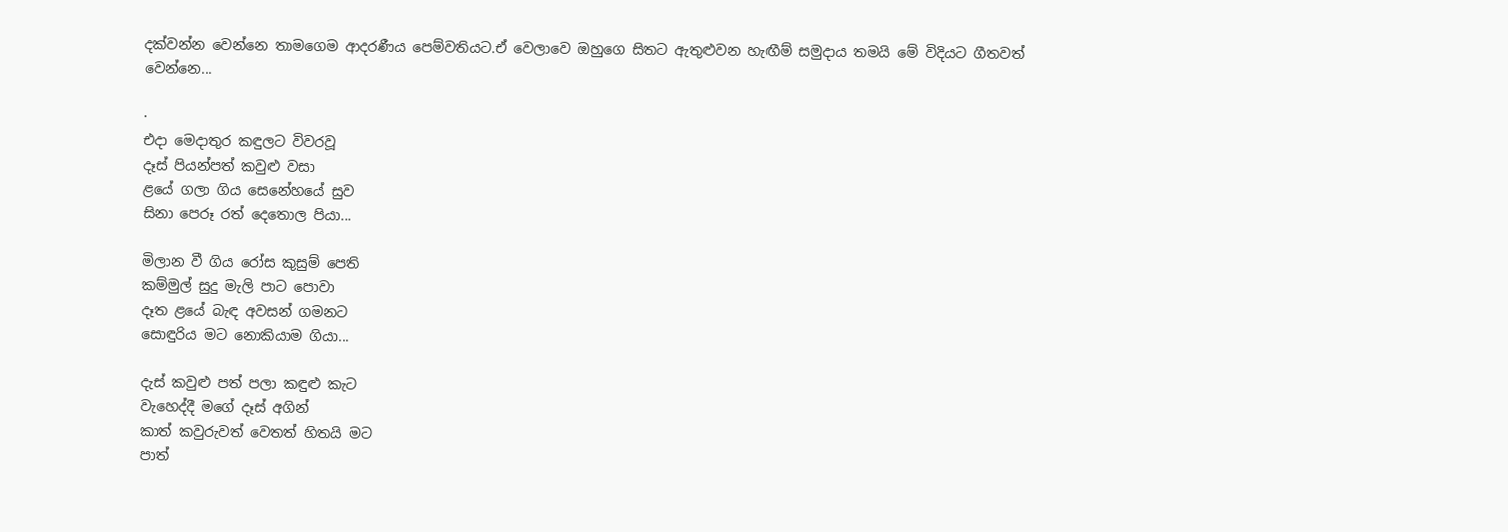දක්වන්න වෙන්නෙ තාමගෙම ආදරණීය පෙම්වතියට.ඒ වෙලාවෙ ඔහුගෙ සිතට ඇතුළුවන හැඟීම් සමුදාය තමයි මේ විදියට ගීතවත් වෙන්නෙ...

·
එදා මෙදාතුර කඳුලට විවරවූ
දෑස් පියන්පත් කවුළු වසා
ළයේ ගලා ගිය සෙනේහයේ සුව
සිනා පෙරූ රත් දෙතොල පියා...

මිලාන වී ගිය රෝස කුසුම් පෙති
කම්මුල් සුදු මැලි පාට පොවා
දෑත ළයේ බැඳ අවසන් ගමනට
සොඳුරිය මට නොකියාම ගියා...

දැස් කවුළු පත් පලා කඳුළු කැට
වැහෙද්දී මගේ දෑස් අගින්
කාත් කවුරුවත් වෙතත් හිතයි මට
පාත්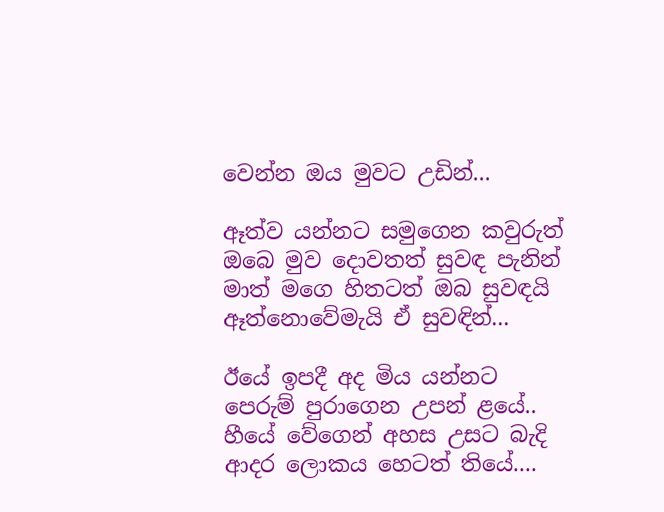වෙන්න ඔය මුවට උඩින්...

ඈත්ව යන්නට සමුගෙන කවුරුත්
ඔබෙ මුව දොවතත් සුවඳ පැනින්
මාත් මගෙ හිතටත් ඔබ සුවඳයි
ඈත්නොවේමැයි ඒ සුවඳින්...

ඊයේ ඉපදී අද මිය යන්නට
පෙරුම් පුරාගෙන උපන් ළයේ..
හීයේ වේගෙන් අහස උසට බැදි
ආදර ලොකය හෙටත් තියේ....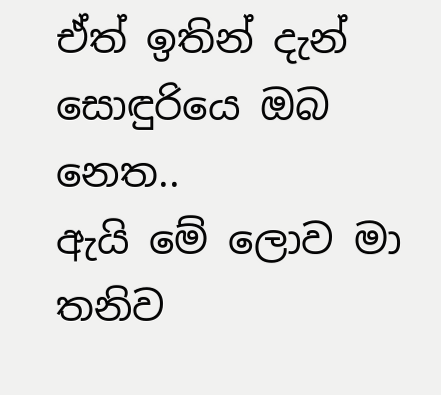ඒත් ඉතින් දැන් සොඳුරියෙ ඔබ නෙත..
ඇයි මේ ලොව මා තනිව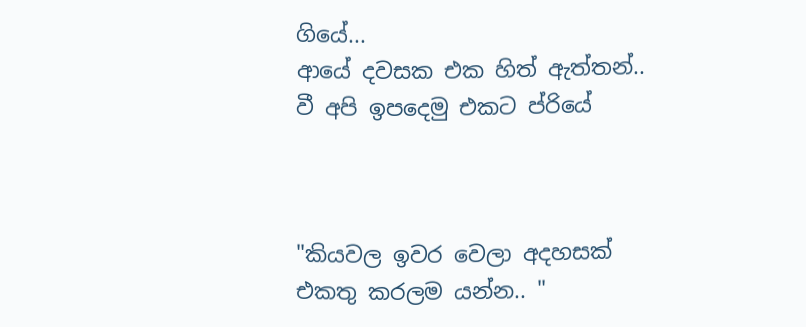ගියේ...
ආයේ දවසක එක හිත් ඇත්තන්..
වී අපි ඉපදෙමු එකට ප්රියේ



"කියවල ඉවර වෙලා අදහසක් එකතු කරලම යන්න.. "